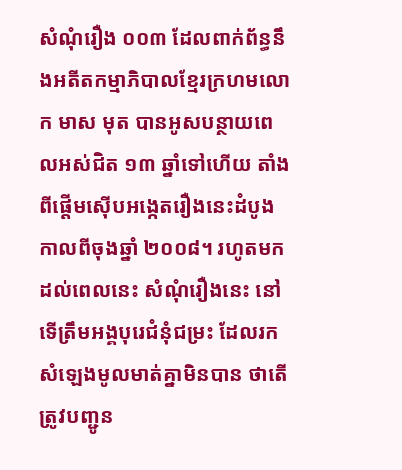សំណុំរឿង ០០៣ ដែលពាក់ព័ន្ធនឹងអតីតកម្មាភិបាលខ្មែរក្រហមលោក មាស មុត បានអូសបន្ថាយពេលអស់ជិត ១៣ ឆ្នាំទៅហើយ តាំងពីផ្តើមស៊ើបអង្កេតរឿងនេះដំបូង កាលពីចុងឆ្នាំ ២០០៨។ រហូតមកដល់ពេលនេះ សំណុំរឿងនេះ នៅទើត្រឹមអង្គបុរេជំនុំជម្រះ ដែលរកសំឡេងមូលមាត់គ្នាមិនបាន ថាតើត្រូវបញ្ជូន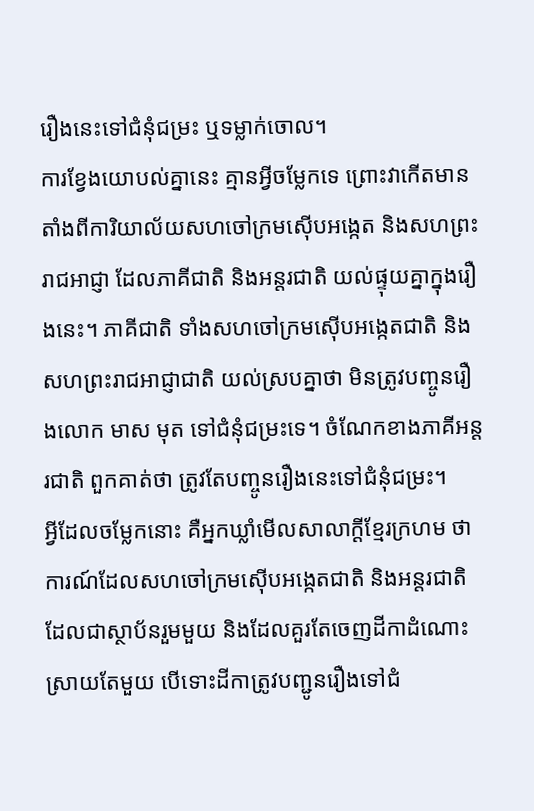រឿងនេះទៅជំនុំជម្រះ ឬទម្លាក់ចោល។
ការខ្វែងយោបល់គ្នានេះ គ្មានអ្វីចម្លែកទេ ព្រោះវាកើតមានតាំងពីការិយាល័យសហចៅក្រមស៊ើបអង្កេត និងសហព្រះរាជអាជ្ញា ដែលភាគីជាតិ និងអន្តរជាតិ យល់ផ្ទុយគ្នាក្នុងរឿងនេះ។ ភាគីជាតិ ទាំងសហចៅក្រមស៊ើបអង្កេតជាតិ និងសហព្រះរាជអាជ្ញាជាតិ យល់ស្របគ្នាថា មិនត្រូវបញ្ចូនរឿងលោក មាស មុត ទៅជំនុំជម្រះទេ។ ចំណែកខាងភាគីអន្តរជាតិ ពួកគាត់ថា ត្រូវតែបញ្ចូនរឿងនេះទៅជំនុំជម្រះ។
អ្វីដែលចម្លែកនោះ គឺអ្នកឃ្លាំមើលសាលាក្ដីខ្មែរក្រហម ថាការណ៍ដែលសហចៅក្រមស៊ើបអង្កេតជាតិ និងអន្តរជាតិ ដែលជាស្ថាប័នរួមមួយ និងដែលគួរតែចេញដីកាដំណោះស្រាយតែមួយ បើទោះដីកាត្រូវបញ្ជូនរឿងទៅជំ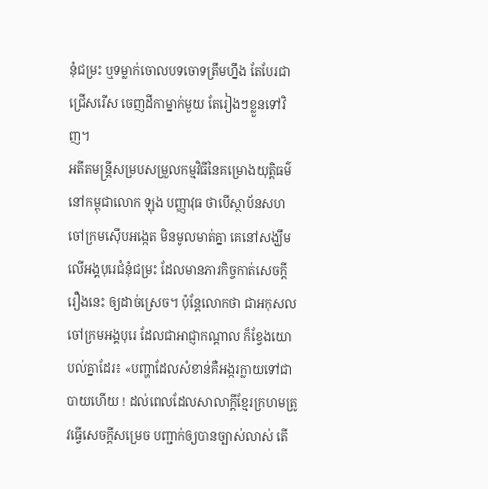នុំជម្រះ ឬទម្លាក់ចោលបទចោទត្រឹមហ្នឹង តែបែរជាជ្រើសរើស ចេញដីកាម្នាក់មួយ តែរៀងៗខ្លួនទៅវិញ។
អតីតមន្រ្តីសម្របសម្រួលកម្មវិធីនៃគម្រោងយុត្តិធម៌នៅកម្ពុជាលោក ឡុង បញ្ញាវុធ ថាបើស្ថាប័នសហចៅក្រមស៊ើបអង្កេត មិនមូលមាត់គ្នា គេនៅសង្ឃឹមលើអង្គបុរេជំនុំជម្រះ ដែលមានភារកិច្ចកាត់សេចក្តីរឿងនេះ ឲ្យដាច់ស្រេច។ ប៉ុន្តែលោកថា ជាអកុសល ចៅក្រមអង្គបុរេ ដែលជាអាជ្ញាកណ្ដាល ក៏ខ្វែងយោបល់គ្នាដែរ៖ «បញ្ហាដែលសំខាន់គឺអង្ករក្លាយទៅជាបាយហើយ ! ដល់ពេលដែលសាលាក្ដីខ្មែរក្រហមត្រូវធ្វើសេចក្ដីសម្រេច បញ្ជាក់ឲ្យបានច្បាស់លាស់ តើ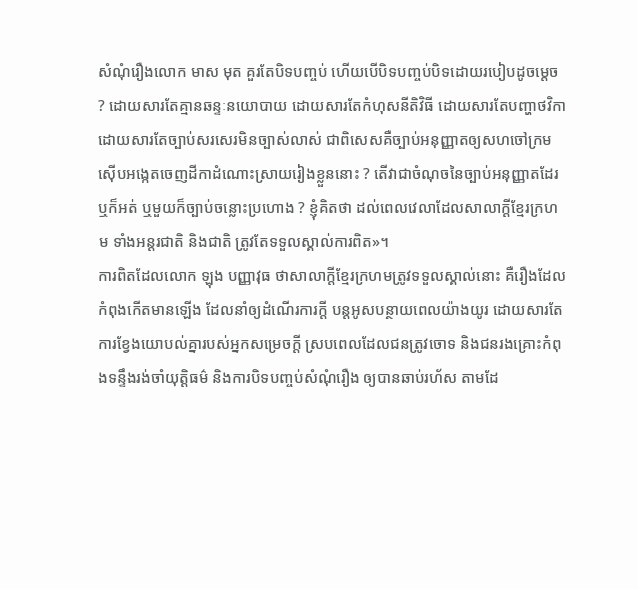សំណុំរឿងលោក មាស មុត គួរតែបិទបញ្ចប់ ហើយបើបិទបញ្ចប់បិទដោយរបៀបដូចម្តេច ? ដោយសារតែគ្មានឆន្ទៈនយោបាយ ដោយសារតែកំហុសនីតិវិធី ដោយសារតែបញ្ហាថវិកា ដោយសារតែច្បាប់សរសេរមិនច្បាស់លាស់ ជាពិសេសគឺច្បាប់អនុញ្ញាតឲ្យសហចៅក្រមស៊ើបអង្កេតចេញដីកាដំណោះស្រាយរៀងខ្លួននោះ ? តើវាជាចំណុចនៃច្បាប់អនុញ្ញាតដែរឬក៏អត់ ឬមួយក៏ច្បាប់ចន្លោះប្រហោង ? ខ្ញុំគិតថា ដល់ពេលវេលាដែលសាលាក្ដីខ្មែរក្រហម ទាំងអន្តរជាតិ និងជាតិ ត្រូវតែទទួលស្គាល់ការពិត»។
ការពិតដែលលោក ឡុង បញ្ញាវុធ ថាសាលាក្ដីខ្មែរក្រហមត្រូវទទួលស្គាល់នោះ គឺរឿងដែលកំពុងកើតមានឡើង ដែលនាំឲ្យដំណើរការក្តី បន្តអូសបន្ថាយពេលយ៉ាងយូរ ដោយសារតែការខ្វែងយោបល់គ្នារបស់អ្នកសម្រេចក្ដី ស្របពេលដែលជនត្រូវចោទ និងជនរងគ្រោះកំពុងទន្ទឹងរង់ចាំយុត្តិធម៌ និងការបិទបញ្ចប់សំណុំរឿង ឲ្យបានឆាប់រហ័ស តាមដែ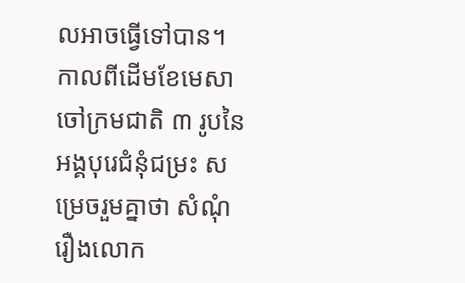លអាចធ្វើទៅបាន។
កាលពីដើមខែមេសា ចៅក្រមជាតិ ៣ រូបនៃអង្គបុរេជំនុំជម្រះ សម្រេចរួមគ្នាថា សំណុំរឿងលោក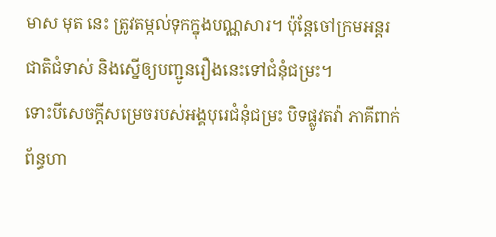មាស មុត នេះ ត្រូវតម្កល់ទុកក្នុងបណ្ណសារ។ ប៉ុន្តែចៅក្រមអន្តរជាតិជំទាស់ និងស្នើឲ្យបញ្ជូនរឿងនេះទៅជំនុំជម្រះ។
ទោះបីសេចក្តីសម្រេចរបស់អង្គបុរេជំនុំជម្រះ បិទផ្លូវតវ៉ា ភាគីពាក់ព័ន្ធហា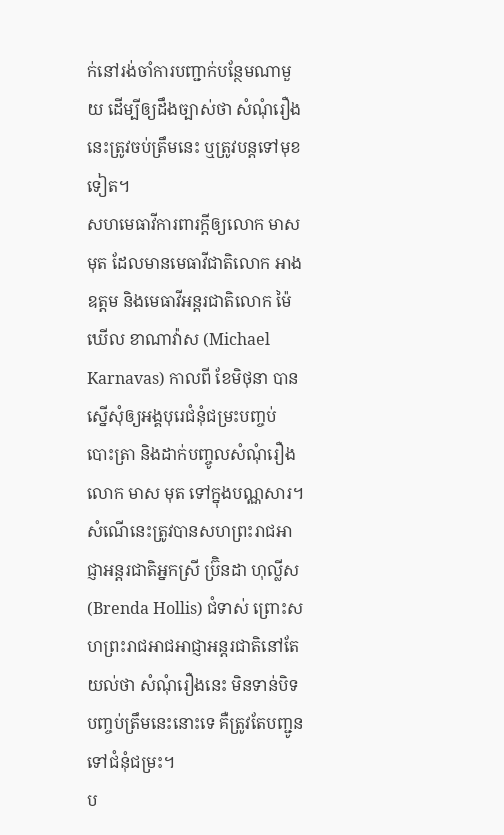ក់នៅរង់ចាំការបញ្ជាក់បន្ថែមណាមួយ ដើម្បីឲ្យដឹងច្បាស់ថា សំណុំរឿងនេះត្រូវចប់ត្រឹមនេះ ឬត្រូវបន្តទៅមុខទៀត។
សហមេធាវីការពារក្តីឲ្យលោក មាស មុត ដែលមានមេធាវីជាតិលោក អាង ឧត្តម និងមេធាវីអន្តរជាតិលោក ម៉ៃឃើល ខាណាវ៉ាស (Michael Karnavas) កាលពី ខែមិថុនា បានស្នើសុំឲ្យអង្គបុរេជំនុំជម្រះបញ្ចប់ បោះត្រា និងដាក់បញ្ចូលសំណុំរឿងលោក មាស មុត ទៅក្នុងបណ្ណសារ។ សំណើនេះត្រូវបានសហព្រះរាជអាជ្ញាអន្តរជាតិអ្នកស្រី ប្រ៊ិនដា ហុល្លីស (Brenda Hollis) ជំទាស់ ព្រោះសហព្រះរាជអាជអាជ្ញាអន្តរជាតិនៅតែយល់ថា សំណុំរឿងនេះ មិនទាន់បិទបញ្ចប់ត្រឹមនេះនោះទេ គឺត្រូវតែបញ្ជូនទៅជំនុំជម្រះ។
ប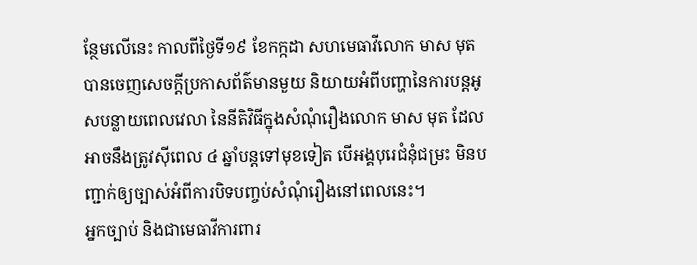ន្ថែមលើនេះ កាលពីថ្ងៃទី១៩ ខែកក្កដា សហមេធាវីលោក មាស មុត បានចេញសេចក្តីប្រកាសព័ត៌មានមួយ និយាយអំពីបញ្ហានៃការបន្តអូសបន្លាយពេលវេលា នៃនីតិវិធីក្នុងសំណុំរឿងលោក មាស មុត ដែលអាចនឹងត្រូវស៊ីពេល ៤ ឆ្នាំបន្តទៅមុខទៀត បើអង្គបុរេជំនុំជម្រះ មិនបញ្ជាក់ឲ្យច្បាស់អំពីការបិទបញ្ចប់សំណុំរឿងនៅពេលនេះ។
អ្នកច្បាប់ និងជាមេធាវីការពារ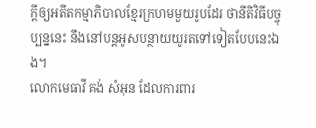ក្ដីឲ្យអតីតកម្មាភិបាលខ្មែរក្រហមមួយរូបដែរ ថានីតិវិធីបច្ចុប្បន្ននេះ នឹងនៅបន្តអូសបន្ថាយយូរតទៅទៀតបែបនេះឯង។
លោកមេធាវី គង់ សំអុន ដែលការពារ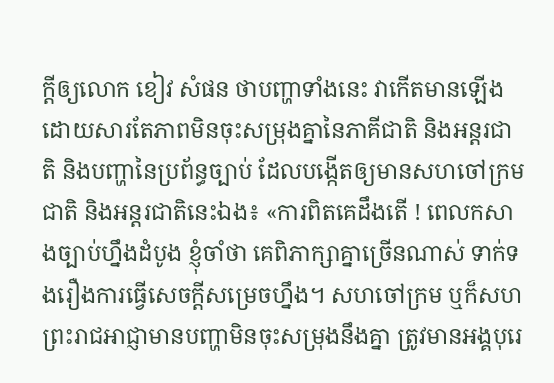ក្ដីឲ្យលោក ខៀវ សំផន ថាបញ្ហាទាំងនេះ វាកើតមានឡើង ដោយសារតែភាពមិនចុះសម្រុងគ្នានៃភាគីជាតិ និងអន្តរជាតិ និងបញ្ហានៃប្រព័ន្ធច្បាប់ ដែលបង្កើតឲ្យមានសហចៅក្រមជាតិ និងអន្តរជាតិនេះឯង៖ «ការពិតគេដឹងតើ ! ពេលកសាងច្បាប់ហ្នឹងដំបូង ខ្ញុំចាំថា គេពិភាក្សាគ្នាច្រើនណាស់ ទាក់ទងរឿងការធ្វើសេចក្តីសម្រេចហ្នឹង។ សហចៅក្រម ឬក៏សហព្រះរាជអាជ្ញាមានបញ្ហាមិនចុះសម្រុងនឹងគ្នា ត្រូវមានអង្គបុរេ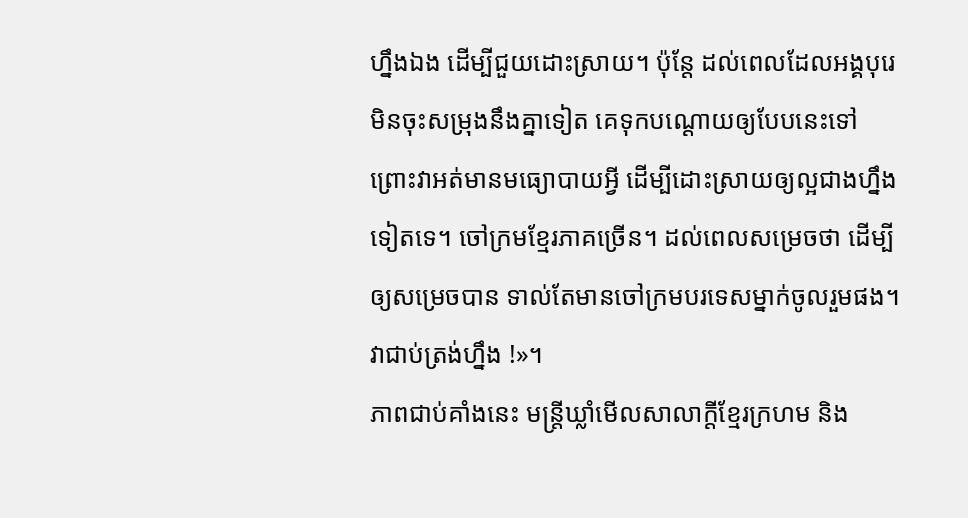ហ្នឹងឯង ដើម្បីជួយដោះស្រាយ។ ប៉ុន្តែ ដល់ពេលដែលអង្គបុរេមិនចុះសម្រុងនឹងគ្នាទៀត គេទុកបណ្ដោយឲ្យបែបនេះទៅ ព្រោះវាអត់មានមធ្យោបាយអ្វី ដើម្បីដោះស្រាយឲ្យល្អជាងហ្នឹងទៀតទេ។ ចៅក្រមខ្មែរភាគច្រើន។ ដល់ពេលសម្រេចថា ដើម្បីឲ្យសម្រេចបាន ទាល់តែមានចៅក្រមបរទេសម្នាក់ចូលរួមផង។ វាជាប់ត្រង់ហ្នឹង !»។
ភាពជាប់គាំងនេះ មន្រ្តីឃ្លាំមើលសាលាក្តីខ្មែរក្រហម និង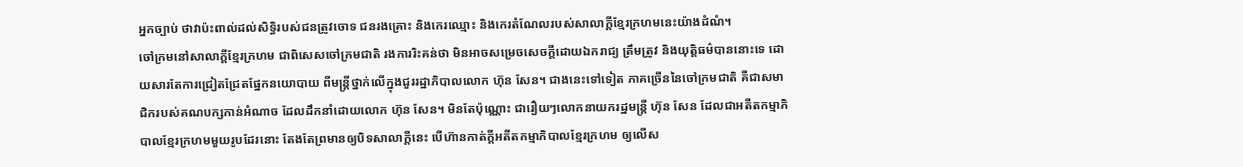អ្នកច្បាប់ ថាវាប៉ះពាល់ដល់សិទ្ធិរបស់ជនត្រូវចោទ ជនរងគ្រោះ និងកេរឈ្មោះ និងកេរតំណែលរបស់សាលាក្ដីខ្មែរក្រហមនេះយ៉ាងដំណំ។
ចៅក្រមនៅសាលាក្តីខ្មែរក្រហម ជាពិសេសចៅក្រមជាតិ រងការរិះគន់ថា មិនអាចសម្រេចសេចក្តីដោយឯករាជ្យ ត្រឹមត្រូវ និងយុត្តិធម៌បាននោះទេ ដោយសារតែការជ្រៀតជ្រែតផ្នែកនយោបាយ ពីមន្រ្តីថ្នាក់លើក្នុងជួររដ្ឋាភិបាលលោក ហ៊ុន សែន។ ជាងនេះទៅទៀត ភាគច្រើននៃចៅក្រមជាតិ គឺជាសមាជិករបស់គណបក្សកាន់អំណាច ដែលដឹកនាំដោយលោក ហ៊ុន សែន។ មិនតែប៉ុណ្ណោះ ជារឿយៗលោកនាយករដ្ឋមន្រ្តី ហ៊ុន សែន ដែលជាអតីតកម្មាភិបាលខ្មែរក្រហមមួយរូបដែរនោះ តែងតែព្រមានឲ្យបិទសាលាក្ដីនេះ បើហ៊ានកាត់ក្តីអតីតកម្មាភិបាលខ្មែរក្រហម ឲ្យលើស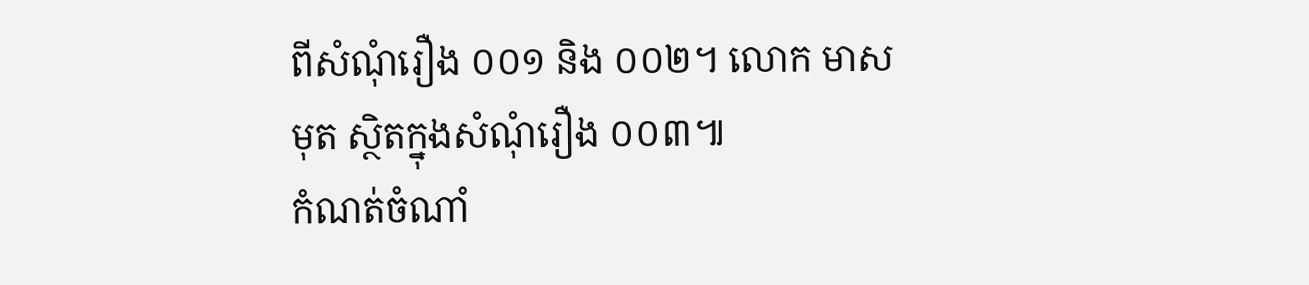ពីសំណុំរឿង ០០១ និង ០០២។ លោក មាស មុត ស្ថិតក្នុងសំណុំរឿង ០០៣៕
កំណត់ចំណាំ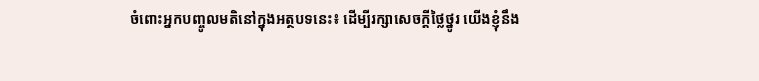ចំពោះអ្នកបញ្ចូលមតិនៅក្នុងអត្ថបទនេះ៖ ដើម្បីរក្សាសេចក្ដីថ្លៃថ្នូរ យើងខ្ញុំនឹង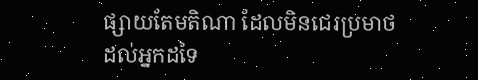ផ្សាយតែមតិណា ដែលមិនជេរប្រមាថដល់អ្នកដទៃ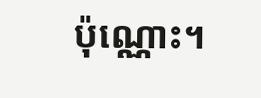ប៉ុណ្ណោះ។